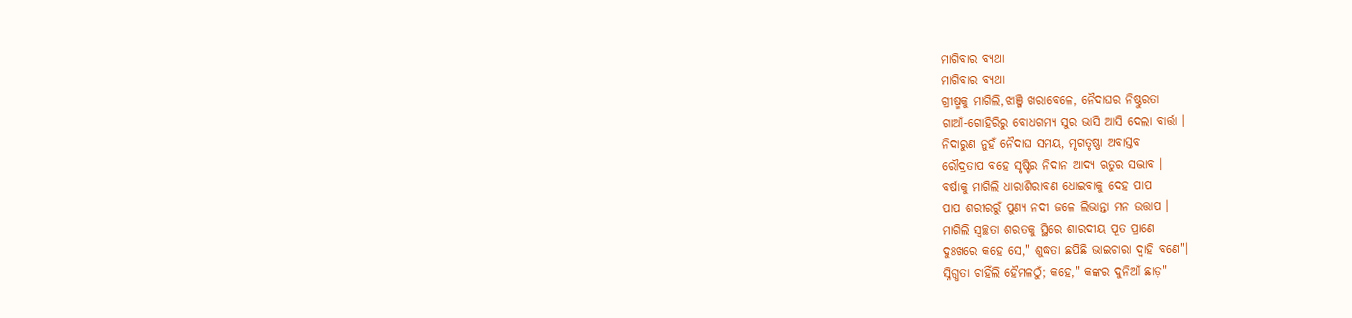ମାଗିବାର ବ୍ୟଥା
ମାଗିବାର ବ୍ୟଥା
ଗ୍ରୀଷ୍ମକୁ ମାଗିଲି,ଝାଞ୍ଜି ଖରାବେଳେ, ନୈଦାଘର ନିଷ୍ଠୁରତା
ଗାଆଁ-ଗୋହିରିରୁ ବୋଧଗମ୍ୟ ସୁର ଭାସି ଆସି ଦେଲା ବାର୍ତ୍ତା ।
ନିଦାରୁଣ ନୁହଁ ନୈଦାଘ ସମୟ, ମୃଗତୃଷ୍ଣା ଅବାସ୍ତବ
ରୌଦ୍ରତାପ ବହେ ସୃଷ୍ଟିର ନିଦାନ ଆଦ୍ୟ ଋତୁର ସଦ୍ଭାବ ।
ବର୍ଷାକୁ ମାଗିଲି ଧାରାଶିରାବଣ ଧୋଇବାକୁ ଦେହ ପାପ
ପାପ ଶରୀରରୁଁ ପୁଣ୍ୟ ନଦୀ ଜଳେ ଲିଭାନ୍ତା ମନ ଉତ୍ତାପ ।
ମାଗିଲି ସ୍ୱଚ୍ଛତା ଶରତକୁ ସ୍ଥିରେ ଶାରଦୀୟ ପୂତ ପ୍ରାଣେ
ଦୁଃଖରେ କହେ ସେ," ଶୁଦ୍ଧତା ଛପିଛି ଭାଇଚାରା ଦ୍ୱାହି ବଣେ"।
ସ୍ନିଗ୍ଧତା ଚାହିଁଲି ହୈମଳଠୁଁ; କହେ," କଙ୍କର ଦୁନିଆଁ ଛାଡ଼"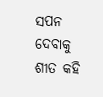ସପନ ଦେବାକୁ ଶୀତ କହି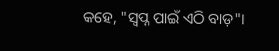କହେ, "ସ୍ୱପ୍ନ ପାଇଁ ଏଠି ବାଡ଼"।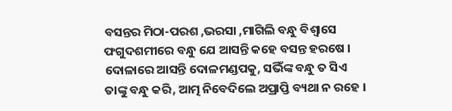ବସନ୍ତର ମିଠା-ପରଶ ,ଭରସା ,ମାଗିଲି ବନ୍ଧୁ ବିଶ୍ୱାସେ
ଫଗୁଦଶମୀରେ ବନ୍ଧୁ ଯେ ଆସନ୍ତି କହେ ବସନ୍ତ ହରଷେ ।
ଦୋଳାରେ ଆସନ୍ତି ଦୋଳମଣ୍ଡପକୁ, ସଭିଁଙ୍କ ବନ୍ଧୁ ତ ସିଏ
ତାଙ୍କୁ ବନ୍ଧୁ କରି, ଆତ୍ମ ନିବେଦିଲେ ଅପ୍ରାପ୍ତି ବ୍ୟଥା ନ ରହେ ।